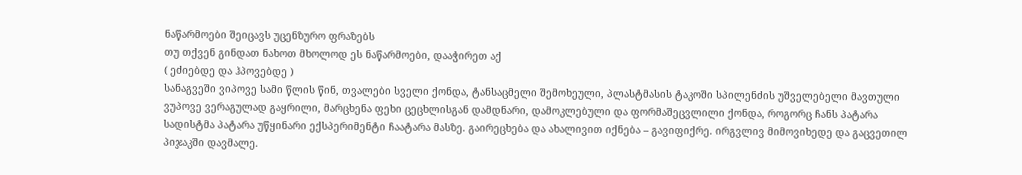ნაწარმოები შეიცავს უცენზურო ფრაზებს
თუ თქვენ გინდათ ნახოთ მხოლოდ ეს ნაწარმოები, დააჭირეთ აქ
( ეძიებდე და ჰპოვებდე )
სანაგვეში ვიპოვე სამი წლის წინ, თვალები სველი ქონდა, ტანსაცმელი შემოხეული, პლასტმასის ტაკოში სპილენძის უშველებელი მავთული ვუპოვე ვერაგულად გაყრილი, მარცხენა ფეხი ცეცხლისგან დამდნარი, დამოკლებული და ფორმაშეცვლილი ქონდა, როგორც ჩანს პატარა სადისტმა პატარა უწყინარი ექსპერიმენტი ჩაატარა მასზე. გაირეცხება და ახალივით იქნება – გავიფიქრე. ირგვლივ მიმოვიხედე და გაცვეთილ პიჯაკში დავმალე.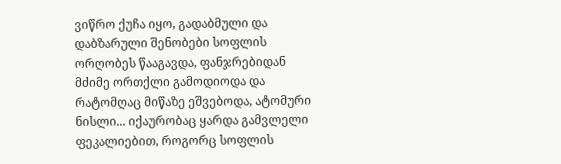ვიწრო ქუჩა იყო, გადაბმული და დაბზარული შენობები სოფლის ორღობეს წააგავდა, ფანჯრებიდან მძიმე ორთქლი გამოდიოდა და რატომღაც მიწაზე ეშვებოდა, ატომური ნისლი... იქაურობაც ყარდა გამვლელი ფეკალიებით, როგორც სოფლის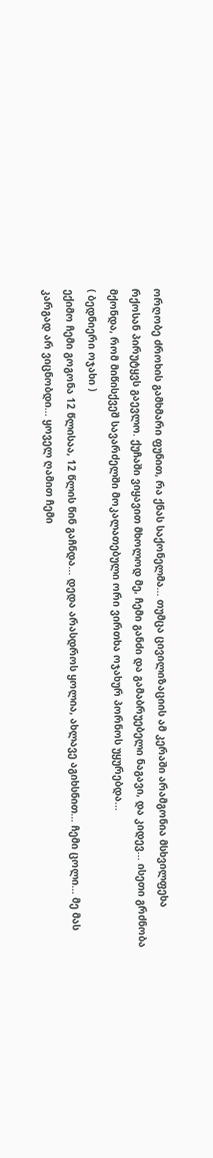ორღობე ძროხის გამხმარი ფუნით, რა ქნას საქონელმა... თუმცა ცივილიზაციის ამ კერაში არამგონია მსხვილფეხა რქოსან პირუტყვს გაევლო. ქუჩაში ვიყავით მხოლოდ მე, ჩემი განძი და გამაბრუებელი ნაგავი, და კიდევ... ისეთი გრძნობა მქონდა, რომ მიწისქვეშ სავარძელში მოკალათებული ორი ვირთხა ოჯახურ პორნოს უყურებდა...
( ბედნიერი ოჯახი )
ექიმო ჩემი გოგონა 12 წლისაა, 12 წლის წინ გაჩნდა... დედა არასდროს ყოლია, ახლავე აგიხსნით... ჩემი ცოლი... მე მას კარგად არ ვიცნობდი... ყოველ ღამით ჩემი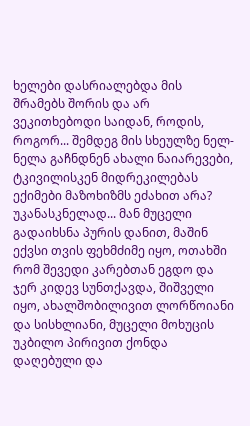ხელები დასრიალებდა მის შრამებს შორის და არ ვეკითხებოდი საიდან, როდის, როგორ... შემდეგ მის სხეულზე ნელ-ნელა გაჩნდნენ ახალი ნაიარევები, ტკივილისკენ მიდრეკილებას ექიმები მაზოხიზმს ეძახით არა? უკანასკნელად... მან მუცელი გადაიხსნა პურის დანით, მაშინ ექვსი თვის ფეხმძიმე იყო, ოთახში რომ შევედი კარებთან ეგდო და ჯერ კიდევ სუნთქავდა, შიშველი იყო, ახალშობილივით ლორწოიანი და სისხლიანი, მუცელი მოხუცის უკბილო პირივით ქონდა დაღებული და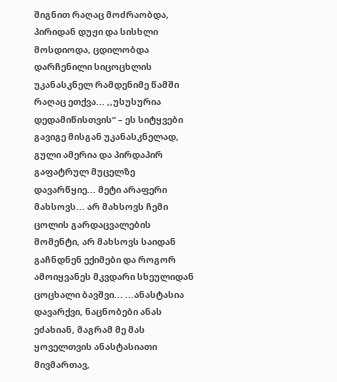შიგნით რაღაც მოძრაობდა, პირიდან დუჟი და სისხლი მოსდიოდა, ცდილობდა დარჩენილი სიცოცხლის უკანასკნელ რამდენიმე წამში რაღაც ეთქვა... ,,უსუსურია დედამიწისთვის” – ეს სიტყვები გავიგე მისგან უკანასკნელად, გული ამერია და პირდაპირ გაფატრულ მუცელზე დავარწყიე... მეტი არაფერი მახსოვს... არ მახსოვს ჩემი ცოლის გარდაცვალების მომენტი, არ მახსოვს საიდან გაჩნდნენ ექიმები და როგორ ამოიყვანეს მკვდარი სხეულიდან ცოცხალი ბავშვი... ...ანასტასია დავარქვი, ნაცნობები ანას ეძახიან, მაგრამ მე მას ყოველთვის ანასტასიათი მივმართავ,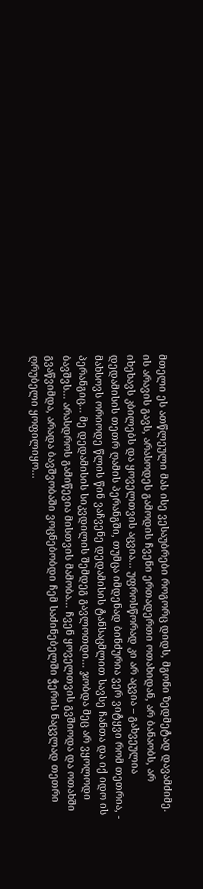მთელი ეს ათწლეული მას ისე ვესაუბრები როგორც დიდს, მგონი ზედმეტად დავამძიმე. ის არავის გავს, არასოდეს გამოდის ჩვენი ერთადერთი ოთახიდან, არ ბანაობს, არ იხეხავს კბილებს და ყოველთვის აცვია... უფროსწორად კი არ აცვია – გახვეულია დედამისის თეთრ ღამის პერანგში, თუმცა იმდენად ბინძურია ვერ ვიტყვი რომ თეთრია, - მახსოვს ორიოდე წლის წინ ვაჩვენე დედამისის ტანსაცმლით სავსე ჩანთა და იქ იდო ის პერანგიც... მე დედამისის სიკვდილის შემდეგ გავლოთდი... ჯობდა მეც არ ვყოლოდი ბავშვს... არასდროს გამიწევია მისთვის მამობა... ჩვენ ყოველთვის გვშიოდა და ოთახში გვაწვიმდა, არადა ბავშვობაში ვოცნებობდი ჩემ საძინებელში ჭერის ნაცვლად თეთრი ღრუბელი ყოფილიყო...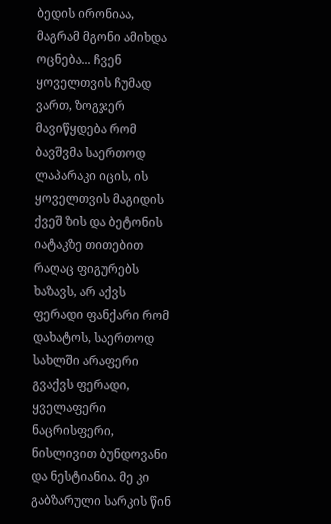ბედის ირონიაა, მაგრამ მგონი ამიხდა ოცნება... ჩვენ ყოველთვის ჩუმად ვართ, ზოგჯერ მავიწყდება რომ ბავშვმა საერთოდ ლაპარაკი იცის, ის ყოველთვის მაგიდის ქვეშ ზის და ბეტონის იატაკზე თითებით რაღაც ფიგურებს ხაზავს, არ აქვს ფერადი ფანქარი რომ დახატოს, საერთოდ სახლში არაფერი გვაქვს ფერადი, ყველაფერი ნაცრისფერი, ნისლივით ბუნდოვანი და ნესტიანია. მე კი გაბზარული სარკის წინ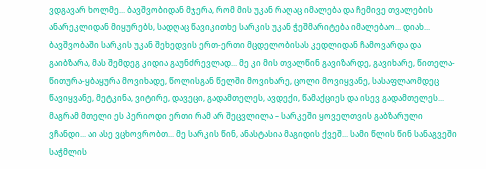ვდგავარ ხოლმე... ბავშვობიდან მჯერა, რომ მის უკან რაღაც იმალება და ჩემივე თვალების ანარეკლიდან მიყურებს, სადღაც წავიკითხე სარკის უკან ჭეშმარიტება იმალებაო... დიახ... ბავშვობაში სარკის უკან შეხედვის ერთ-ერთი მცდელობისას კედლიდან ჩამოვარდა და გაიბზარა, მას შემდეგ კიდია გაუნძრევლად... მე კი მის თვალწინ გავიზარდე, გავიხარე, წითელა-წითურა-ყბაყურა მოვიხადე, წოლისგან წელში მოვიხარე, ცოლი მოვიყვანე, სასაფლაომდეც წავიყვანე, მეტკინა, ვიტირე, დავეცი, გადამთელეს, ავდექი, წამაქციეს და ისევ გადამთელეს... მაგრამ მთელი ეს პერიოდი ერთი რამ არ შეცვლილა – სარკეში ყოველთვის გაბზარული ვჩანდი... აი ასე ვცხოვრობთ... მე სარკის წინ, ანასტასია მაგიდის ქვეშ... სამი წლის წინ სანაგვეში საჭმლის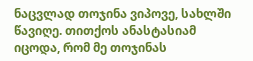ნაცვლად თოჯინა ვიპოვე, სახლში წავიღე. თითქოს ანასტასიამ იცოდა, რომ მე თოჯინას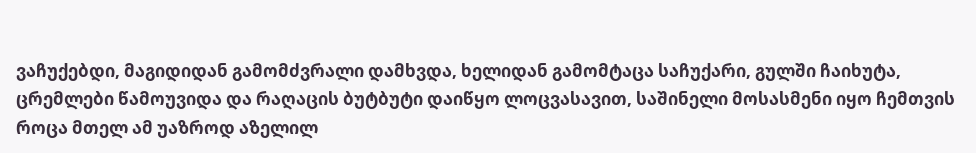ვაჩუქებდი, მაგიდიდან გამომძვრალი დამხვდა, ხელიდან გამომტაცა საჩუქარი, გულში ჩაიხუტა, ცრემლები წამოუვიდა და რაღაცის ბუტბუტი დაიწყო ლოცვასავით, საშინელი მოსასმენი იყო ჩემთვის როცა მთელ ამ უაზროდ აზელილ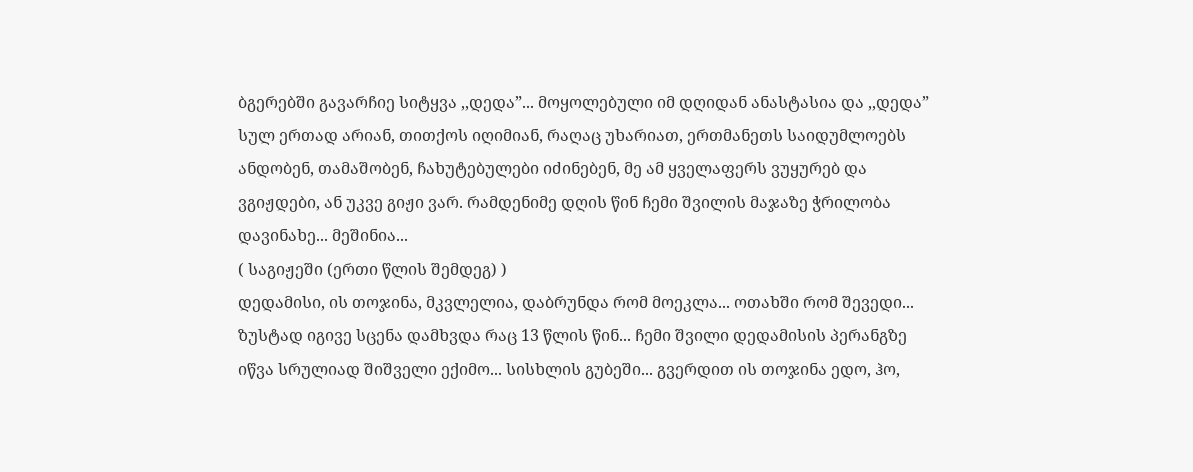ბგერებში გავარჩიე სიტყვა ,,დედა”... მოყოლებული იმ დღიდან ანასტასია და ,,დედა” სულ ერთად არიან, თითქოს იღიმიან, რაღაც უხარიათ, ერთმანეთს საიდუმლოებს ანდობენ, თამაშობენ, ჩახუტებულები იძინებენ, მე ამ ყველაფერს ვუყურებ და ვგიჟდები, ან უკვე გიჟი ვარ. რამდენიმე დღის წინ ჩემი შვილის მაჯაზე ჭრილობა დავინახე... მეშინია...
( საგიჟეში (ერთი წლის შემდეგ) )
დედამისი, ის თოჯინა, მკვლელია, დაბრუნდა რომ მოეკლა... ოთახში რომ შევედი... ზუსტად იგივე სცენა დამხვდა რაც 13 წლის წინ... ჩემი შვილი დედამისის პერანგზე იწვა სრულიად შიშველი ექიმო... სისხლის გუბეში... გვერდით ის თოჯინა ედო, ჰო,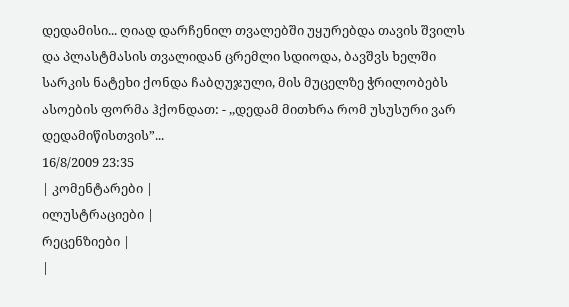დედამისი... ღიად დარჩენილ თვალებში უყურებდა თავის შვილს და პლასტმასის თვალიდან ცრემლი სდიოდა, ბავშვს ხელში სარკის ნატეხი ქონდა ჩაბღუჯული, მის მუცელზე ჭრილობებს ასოების ფორმა ჰქონდათ: - ,,დედამ მითხრა რომ უსუსური ვარ დედამიწისთვის”...
16/8/2009 23:35
| კომენტარები |
ილუსტრაციები |
რეცენზიები |
|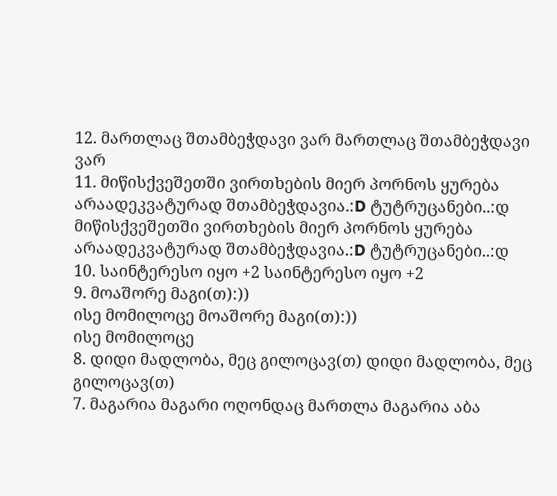12. მართლაც შთამბეჭდავი ვარ მართლაც შთამბეჭდავი ვარ
11. მიწისქვეშეთში ვირთხების მიერ პორნოს ყურება არაადეკვატურად შთამბეჭდავია.:D ტუტრუცანები..:დ მიწისქვეშეთში ვირთხების მიერ პორნოს ყურება არაადეკვატურად შთამბეჭდავია.:D ტუტრუცანები..:დ
10. საინტერესო იყო +2 საინტერესო იყო +2
9. მოაშორე მაგი(თ):))
ისე მომილოცე მოაშორე მაგი(თ):))
ისე მომილოცე
8. დიდი მადლობა, მეც გილოცავ(თ) დიდი მადლობა, მეც გილოცავ(თ)
7. მაგარია მაგარი ოღონდაც მართლა მაგარია აბა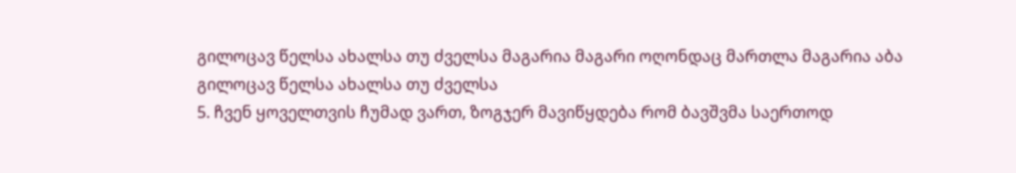გილოცავ წელსა ახალსა თუ ძველსა მაგარია მაგარი ოღონდაც მართლა მაგარია აბა გილოცავ წელსა ახალსა თუ ძველსა
5. ჩვენ ყოველთვის ჩუმად ვართ, ზოგჯერ მავიწყდება რომ ბავშვმა საერთოდ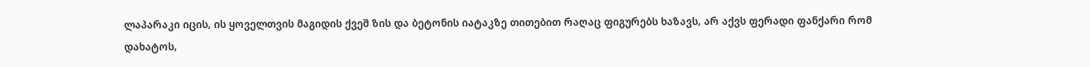ლაპარაკი იცის, ის ყოველთვის მაგიდის ქვეშ ზის და ბეტონის იატაკზე თითებით რაღაც ფიგურებს ხაზავს, არ აქვს ფერადი ფანქარი რომ დახატოს,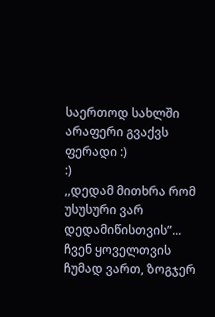საერთოდ სახლში არაფერი გვაქვს ფერადი :)
:)
,,დედამ მითხრა რომ უსუსური ვარ დედამიწისთვის”...
ჩვენ ყოველთვის ჩუმად ვართ, ზოგჯერ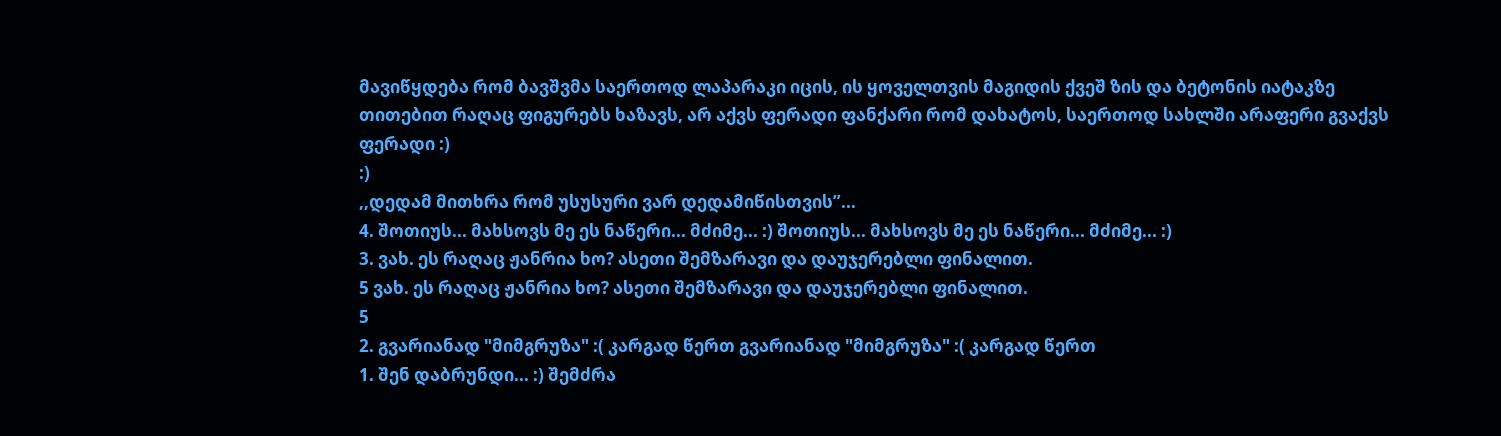მავიწყდება რომ ბავშვმა საერთოდ ლაპარაკი იცის, ის ყოველთვის მაგიდის ქვეშ ზის და ბეტონის იატაკზე თითებით რაღაც ფიგურებს ხაზავს, არ აქვს ფერადი ფანქარი რომ დახატოს, საერთოდ სახლში არაფერი გვაქვს ფერადი :)
:)
,,დედამ მითხრა რომ უსუსური ვარ დედამიწისთვის”...
4. შოთიუს... მახსოვს მე ეს ნაწერი... მძიმე... :) შოთიუს... მახსოვს მე ეს ნაწერი... მძიმე... :)
3. ვახ. ეს რაღაც ჟანრია ხო? ასეთი შემზარავი და დაუჯერებლი ფინალით.
5 ვახ. ეს რაღაც ჟანრია ხო? ასეთი შემზარავი და დაუჯერებლი ფინალით.
5
2. გვარიანად "მიმგრუზა" :( კარგად წერთ გვარიანად "მიმგრუზა" :( კარგად წერთ
1. შენ დაბრუნდი... :) შემძრა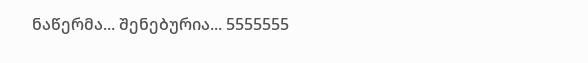ნაწერმა... შენებურია... 5555555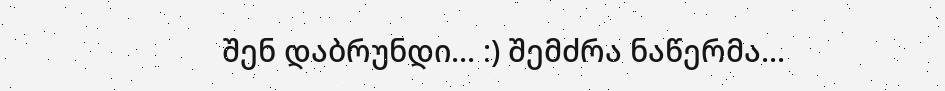შენ დაბრუნდი... :) შემძრა ნაწერმა...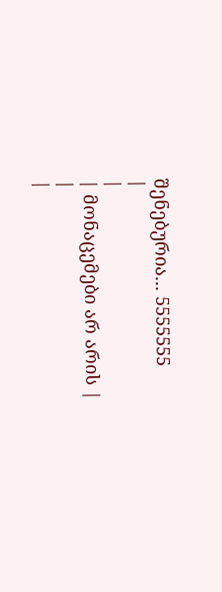შენებურია... 5555555
|
|
| მონაცემები არ არის |
|
|